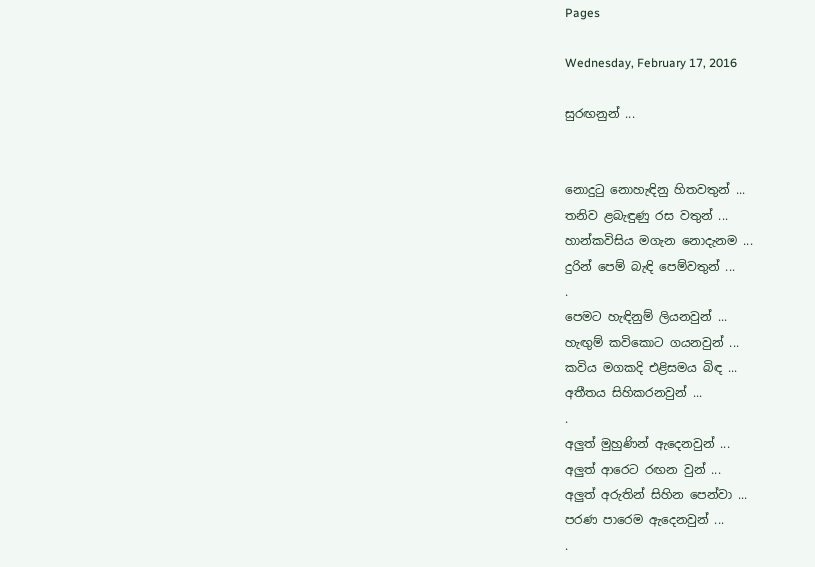Pages

Wednesday, February 17, 2016

සුරඟනුන් ...


නොදුටු නොහැඳිනු හිතවතුන් ...
තනිව ළබැඳුණු රස වතුන් ...
හාන්කවිසිය මගැන නොදැනම ...
දුරින් පෙම් බැඳි පෙම්වතුන් ...
.
පෙමට හැඳිනුම් ලියනවුන් ...
හැඟුම් කවිකොට ගයනවුන් ...
කවිය මගකදි එළිසමය බිඳ ...
අතීතය සිහිකරනවුන් ...
.
අලුත් මුහුණින් ඇදෙනවුන් ...
අලුත් ආරෙට රඟන වුන් ...
අලුත් අරුතින් සිහින පෙන්වා ...
පරණ පාරෙම ඇදෙනවුන් ...
.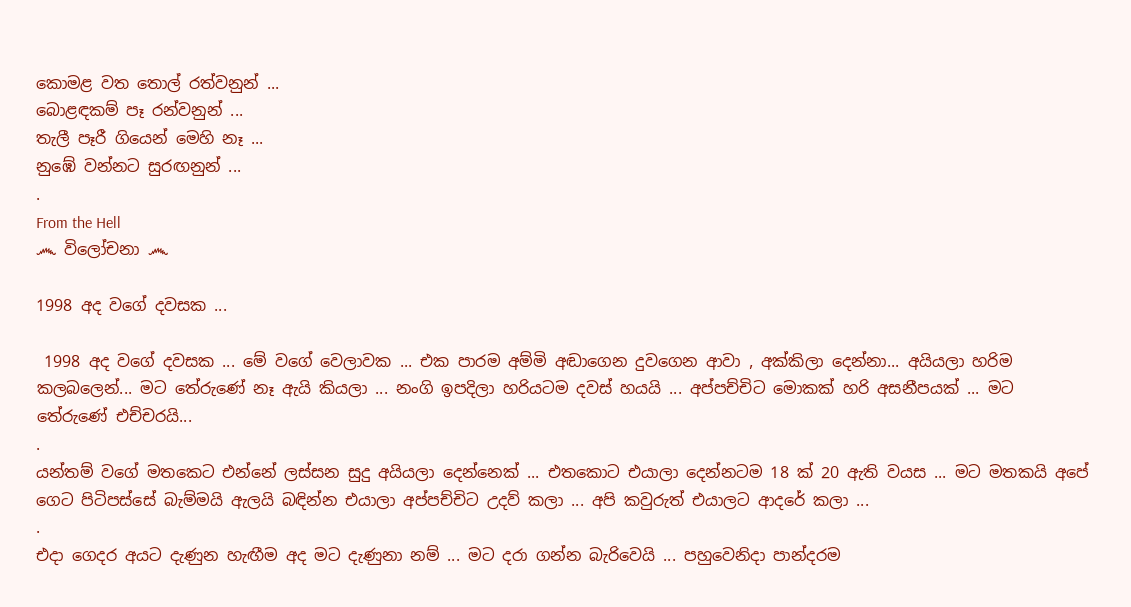කොමළ වත තොල් රත්වනුන් ...
බොළඳකම් පෑ රන්වනුන් ...
තැලී පෑරී ගියෙන් මෙහි නෑ ...
නුඹේ වන්නට සුරඟනුන් ...
.
From the Hell
෴ විලෝචනා ෴

1998 අද වගේ දවසක ...

 1998 අද වගේ දවසක ... මේ වගේ වෙලාවක ... එක පාරම අම්මි අඬාගෙන දුවගෙන ආවා , අක්කිලා දෙන්නා... අයියලා හරිම කලබලෙන්... මට තේරුණේ නෑ ඇයි කියලා ... නංගි ඉපදිලා හරියටම දවස් හයයි ... අප්පච්චිට මොකක් හරි අසනීපයක් ... මට තේරුණේ එච්චරයි...
.
යන්තම් වගේ මතකෙට එන්නේ ලස්සන සුදු අයියලා දෙන්නෙක් ... එතකොට එයාලා දෙන්නටම 18 ක් 20 ඇති වයස ... මට මතකයි අපේ ගෙට පිටිපස්සේ බැම්මයි ඇලයි බඳින්න එයාලා අප්පච්චිට උදව් කලා ... අපි කවුරුත් එයාලට ආදරේ කලා ...
.
එදා ගෙදර අයට දැණුන හැඟීම අද මට දැණුනා නම් ... මට දරා ගන්න බැරිවෙයි ... පහුවෙනිදා පාන්දරම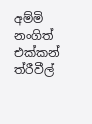අම්මි නංගිත් එක්කන් ත්රීවීල්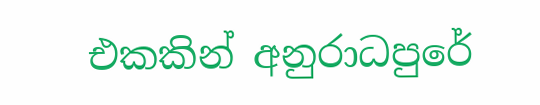එකකින් අනුරාධපුරේ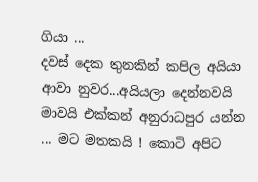ගියා ...
දවස් දෙක තුනකින් කපිල අයියා ආවා නුවර...අයියලා දෙන්නවයි මාවයි එක්කන් අනුරාධපුර යන්න ... මට මතකයි ! කොටි අපිට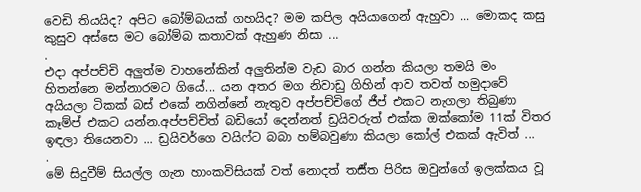වෙඩි තියයිද? අපිට බෝම්බයක් ගහයිද? මම කපිල අයියාගෙන් ඇහුවා ... මොකද කසු කුසුව අස්සෙ මට බෝම්බ කතාවක් ඇහුණ නිසා ...
.
එදා අප්පච්චි අලුත්ම වාහනේකින් අලුතින්ම වැඩ බාර ගන්න කියලා තමයි මං හිතන්නෙ මන්නාරමට ගියේ... යන අතර මග නිවාඩු ගිහින් ආව තවත් හමුදාවේ අයියලා ටිකක් බස් එකේ නගින්නේ නැතුව අප්පච්චිගේ ජීප් එකට නැගලා තිබුණා කෑම්ප් එකට යන්න.අප්පච්චිත් බඩියෝ දෙන්නත් ඩ්‍රයිවරුත් එක්ක ඔක්කෝම 11ක් විතර ඉඳලා තියෙනවා ... ඩ්‍රයිවර්ගෙ වයිෆ්ට බබා හම්බවුණා කියලා කෝල් එකක් ඇවිත් ...
.
මේ සිදුවීම් සියල්ල ගැන හාංකවිසියක් වත් නොදත් තර්‍ස්ත පිරිස ඔවුන්ගේ ඉලක්කය වූ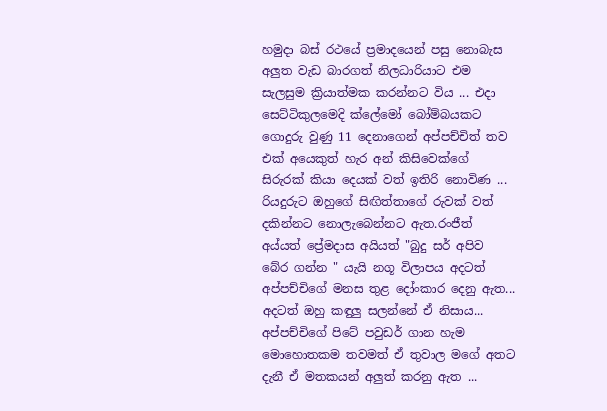හමුදා බස් රථයේ ප්‍රමාදයෙන් පසු නොබැස අලුත වැඩ බාරගත් නිලධාරියාට එම සැලසුම ක්‍රියාත්මක කරන්නට විය ... එදා සෙට්ටිකුලමෙදි ක්ලේමෝ බෝම්බයකට ගොදුරු වුණු 11 දෙනාගෙන් අප්පච්චිත් තව එක් අයෙකුත් හැර අන් කිසිවෙක්ගේ සිරුරක් කියා දෙයක් වත් ඉතිරි නොවිණ ... රියදුරුට ඔහුගේ සිඟිත්තාගේ රුවක් වත් දකින්නට නොලැබෙන්නට ඇත.රංජීත් අය්යත් ප්‍රේමදාස අයියත් "බුදු සර් අපිව බේර ගන්න " යැයි නගූ විලාපය අදටත් අප්පච්චිගේ මනස තුළ දෝංකාර දෙනු ඇත... අදටත් ඔහු කඳුලු සලන්නේ ඒ නිසාය... අප්පච්චිගේ පිටේ පවුඩර් ගාන හැම මොහොතකම තවමත් ඒ තුවාල මගේ අතට දැනී ඒ මතකයන් අලුත් කරනු ඇත ...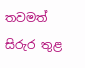තවමත් සිරුර තුළ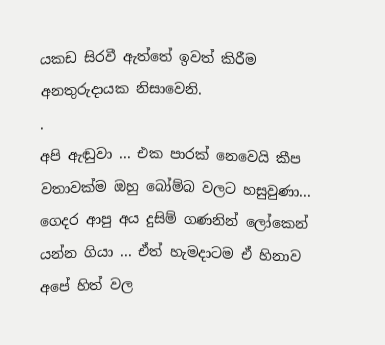යකඩ සිරවී ඇත්තේ ඉවත් කිරීම අනතුරුදායක නිසාවෙනි.
.
අපි ඇඬුවා ... එක පාරක් නෙවෙයි කීප වතාවක්ම ඔහු බෝම්බ වලට හසුවුණා... ගෙදර ආපු අය දුසිම් ගණනින් ලෝකෙන් යන්න ගියා ... ඒත් හැමදාටම ඒ හිනාව අපේ හිත් වල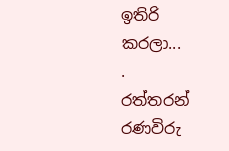ඉතිරි කරලා...
.
රත්තරන් රණවිරු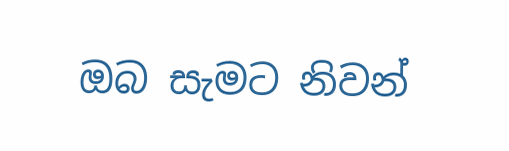ඔබ සැමට නිවන්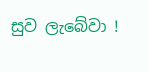සුව ලැබේවා !